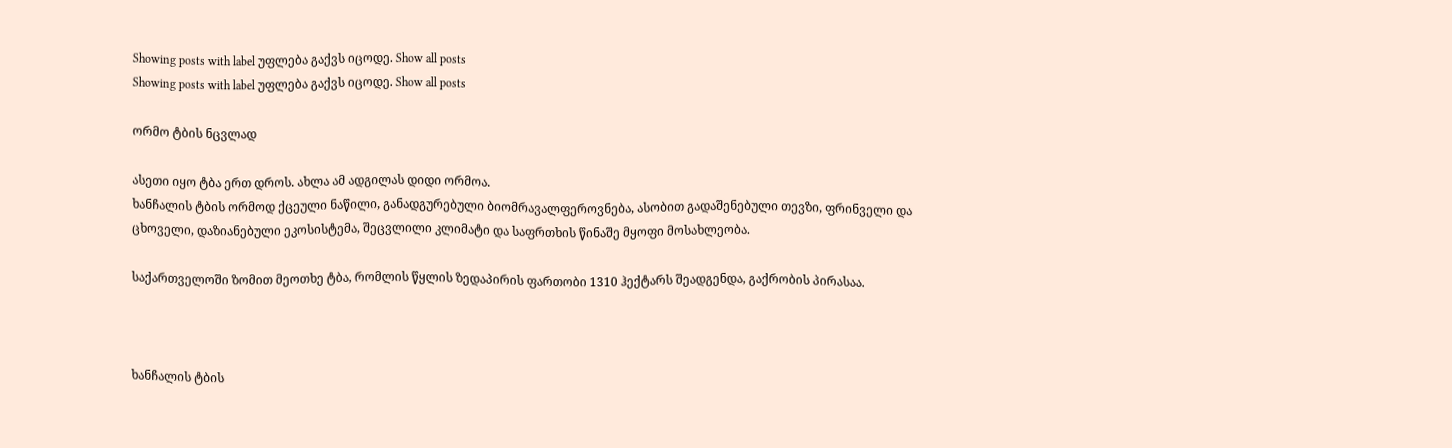Showing posts with label უფლება გაქვს იცოდე. Show all posts
Showing posts with label უფლება გაქვს იცოდე. Show all posts

ორმო ტბის ნცვლად

ასეთი იყო ტბა ერთ დროს. ახლა ამ ადგილას დიდი ორმოა.
ხანჩალის ტბის ორმოდ ქცეული ნაწილი, განადგურებული ბიომრავალფეროვნება, ასობით გადაშენებული თევზი, ფრინველი და ცხოველი, დაზიანებული ეკოსისტემა, შეცვლილი კლიმატი და საფრთხის წინაშე მყოფი მოსახლეობა.

საქართველოში ზომით მეოთხე ტბა, რომლის წყლის ზედაპირის ფართობი 1310 ჰექტარს შეადგენდა, გაქრობის პირასაა.



ხანჩალის ტბის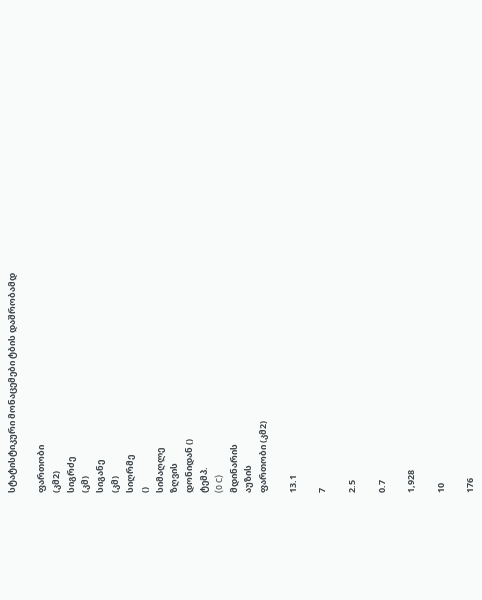სტატისტიკური მონაცემები ტბის დაშრობამდ

ფართობი
(კმ2)
სიგრძე
(კმ)
სიგანე
(კმ)
სიღრმე
()
სიმაღლე
ზღვის
დონიდან ()
ტემპ.
(0 C)
მდინარის
აუზის
ფართობი (კმ2)

13.1

7

2.5

0.7

1,928

10

176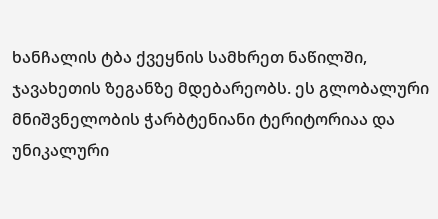ხანჩალის ტბა ქვეყნის სამხრეთ ნაწილში, ჯავახეთის ზეგანზე მდებარეობს. ეს გლობალური მნიშვნელობის ჭარბტენიანი ტერიტორიაა და უნიკალური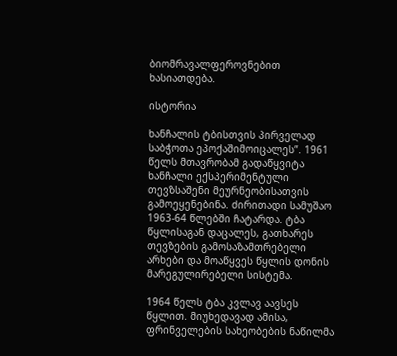ბიომრავალფეროვნებით ხასიათდება.

ისტორია

ხანჩალის ტბისთვის პირველად საბჭოთა ეპოქაშიმოიცალეს”. 1961 წელს მთავრობამ გადაწყვიტა ხანჩალი ექსპერიმენტული თევზსაშენი მეურნეობისათვის გამოეყენებინა. ძირითადი სამუშაო 1963-64 წლებში ჩატარდა. ტბა წყლისაგან დაცალეს, გათხარეს თევზების გამოსაზამთრებელი არხები და მოაწყვეს წყლის დონის მარეგულირებელი სისტემა.

1964 წელს ტბა კვლავ აავსეს წყლით. მიუხედავად ამისა, ფრინველების სახეობების ნაწილმა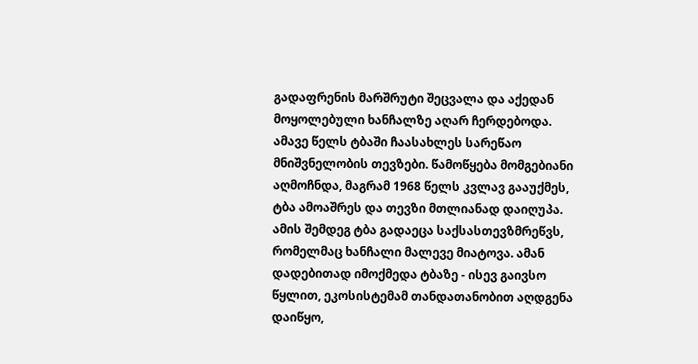გადაფრენის მარშრუტი შეცვალა და აქედან მოყოლებული ხანჩალზე აღარ ჩერდებოდა. ამავე წელს ტბაში ჩაასახლეს სარეწაო მნიშვნელობის თევზები. წამოწყება მომგებიანი აღმოჩნდა, მაგრამ 1968 წელს კვლავ გააუქმეს, ტბა ამოაშრეს და თევზი მთლიანად დაიღუპა. ამის შემდეგ ტბა გადაეცა საქსასთევზმრეწვს, რომელმაც ხანჩალი მალევე მიატოვა. ამან დადებითად იმოქმედა ტბაზე - ისევ გაივსო წყლით, ეკოსისტემამ თანდათანობით აღდგენა დაიწყო,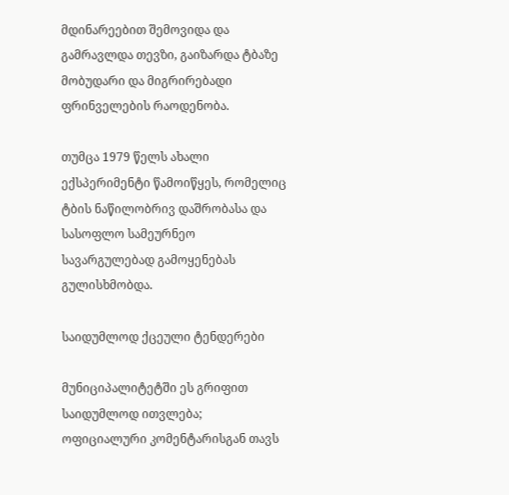მდინარეებით შემოვიდა და გამრავლდა თევზი, გაიზარდა ტბაზე მობუდარი და მიგრირებადი ფრინველების რაოდენობა.

თუმცა 1979 წელს ახალი ექსპერიმენტი წამოიწყეს, რომელიც ტბის ნაწილობრივ დაშრობასა და სასოფლო სამეურნეო სავარგულებად გამოყენებას გულისხმობდა.

საიდუმლოდ ქცეული ტენდერები

მუნიციპალიტეტში ეს გრიფით საიდუმლოდ ითვლება; ოფიციალური კომენტარისგან თავს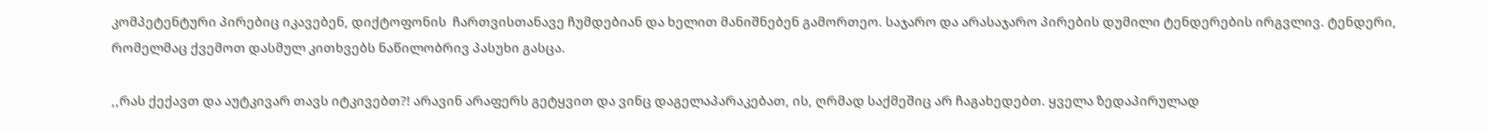კომპეტენტური პირებიც იკავებენ, დიქტოფონის  ჩართვისთანავე ჩუმდებიან და ხელით მანიშნებენ გამორთეო. საჯარო და არასაჯარო პირების დუმილი ტენდერების ირგვლივ. ტენდერი, რომელმაც ქვემოთ დასმულ კითხვებს ნაწილობრივ პასუხი გასცა.

,,რას ქექავთ და აუტკივარ თავს იტკივებთ?! არავინ არაფერს გეტყვით და ვინც დაგელაპარაკებათ, ის, ღრმად საქმეშიც არ ჩაგახედებთ. ყველა ზედაპირულად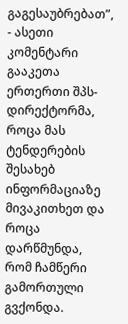გაგესაუბრებათ”, - ასეთი კომენტარი გააკეთა ერთერთი შპს- დირექტორმა, როცა მას ტენდერების შესახებ ინფორმაციაზე მივაკითხეთ და როცა დარწმუნდა, რომ ჩამწერი გამორთული გვქონდა.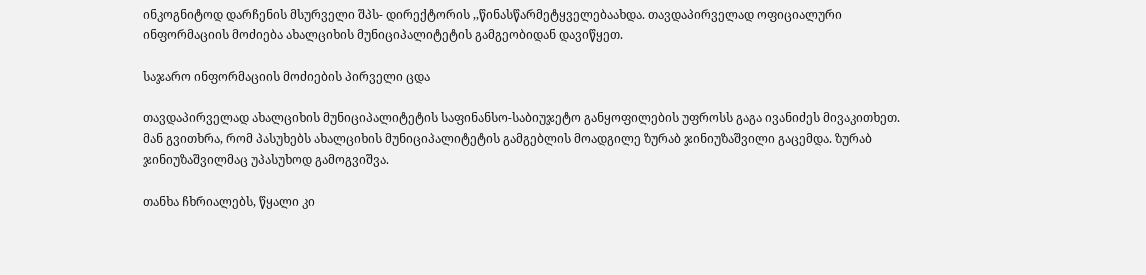ინკოგნიტოდ დარჩენის მსურველი შპს- დირექტორის ,,წინასწარმეტყველებაახდა. თავდაპირველად ოფიციალური ინფორმაციის მოძიება ახალციხის მუნიციპალიტეტის გამგეობიდან დავიწყეთ.

საჯარო ინფორმაციის მოძიების პირველი ცდა

თავდაპირველად ახალციხის მუნიციპალიტეტის საფინანსო-საბიუჯეტო განყოფილების უფროსს გაგა ივანიძეს მივაკითხეთ. მან გვითხრა, რომ პასუხებს ახალციხის მუნიციპალიტეტის გამგებლის მოადგილე ზურაბ ჯინიუზაშვილი გაცემდა. ზურაბ ჯინიუზაშვილმაც უპასუხოდ გამოგვიშვა.

თანხა ჩხრიალებს, წყალი კი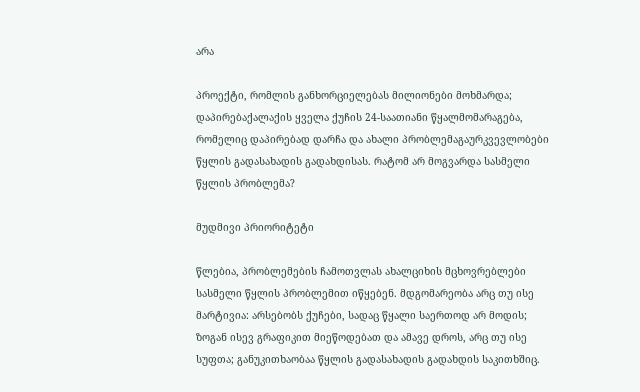არა

პროექტი, რომლის განხორციელებას მილიონები მოხმარდა; დაპირებაქალაქის ყველა ქუჩის 24-საათიანი წყალმომარაგება, რომელიც დაპირებად დარჩა და ახალი პრობლემაგაურკვევლობები წყლის გადასახადის გადახდისას. რატომ არ მოგვარდა სასმელი წყლის პრობლემა?

მუდმივი პრიორიტეტი

წლებია, პრობლემების ჩამოთვლას ახალციხის მცხოვრებლები სასმელი წყლის პრობლემით იწყებენ. მდგომარეობა არც თუ ისე მარტივია: არსებობს ქუჩები, სადაც წყალი საერთოდ არ მოდის; ზოგან ისევ გრაფიკით მიეწოდებათ და ამავე დროს, არც თუ ისე სუფთა; განუკითხაობაა წყლის გადასახადის გადახდის საკითხშიც.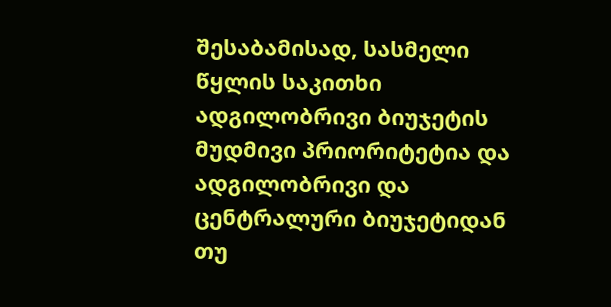შესაბამისად, სასმელი წყლის საკითხი ადგილობრივი ბიუჯეტის მუდმივი პრიორიტეტია და ადგილობრივი და ცენტრალური ბიუჯეტიდან თუ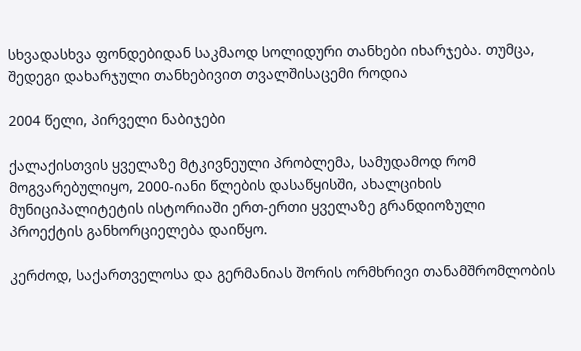სხვადასხვა ფონდებიდან საკმაოდ სოლიდური თანხები იხარჯება. თუმცა, შედეგი დახარჯული თანხებივით თვალშისაცემი როდია

2004 წელი, პირველი ნაბიჯები

ქალაქისთვის ყველაზე მტკივნეული პრობლემა, სამუდამოდ რომ მოგვარებულიყო, 2000-იანი წლების დასაწყისში, ახალციხის მუნიციპალიტეტის ისტორიაში ერთ-ერთი ყველაზე გრანდიოზული პროექტის განხორციელება დაიწყო.

კერძოდ, საქართველოსა და გერმანიას შორის ორმხრივი თანამშრომლობის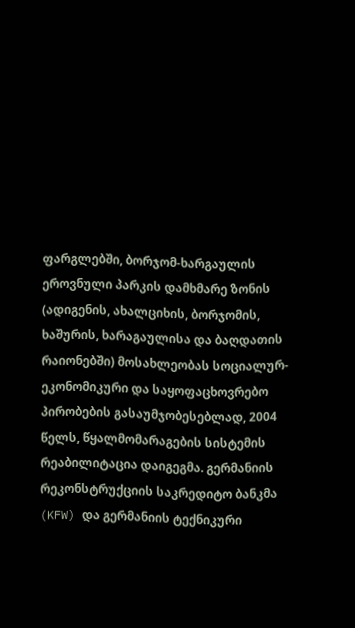ფარგლებში, ბორჯომ-ხარგაულის ეროვნული პარკის დამხმარე ზონის (ადიგენის, ახალციხის, ბორჯომის, ხაშურის, ხარაგაულისა და ბაღდათის რაიონებში) მოსახლეობას სოციალურ-ეკონომიკური და საყოფაცხოვრებო პირობების გასაუმჯობესებლად, 2004 წელს, წყალმომარაგების სისტემის რეაბილიტაცია დაიგეგმა. გერმანიის რეკონსტრუქციის საკრედიტო ბანკმა (KFW) და გერმანიის ტექნიკური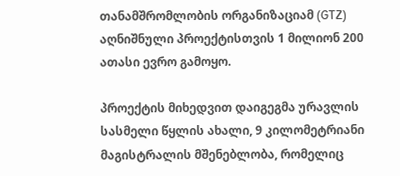თანამშრომლობის ორგანიზაციამ (GTZ) აღნიშნული პროექტისთვის 1 მილიონ 200 ათასი ევრო გამოყო.

პროექტის მიხედვით დაიგეგმა ურავლის სასმელი წყლის ახალი, 9 კილომეტრიანი მაგისტრალის მშენებლობა, რომელიც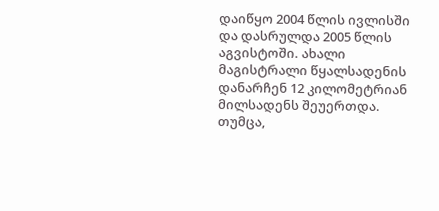დაიწყო 2004 წლის ივლისში და დასრულდა 2005 წლის აგვისტოში. ახალი მაგისტრალი წყალსადენის დანარჩენ 12 კილომეტრიან მილსადენს შეუერთდა. თუმცა,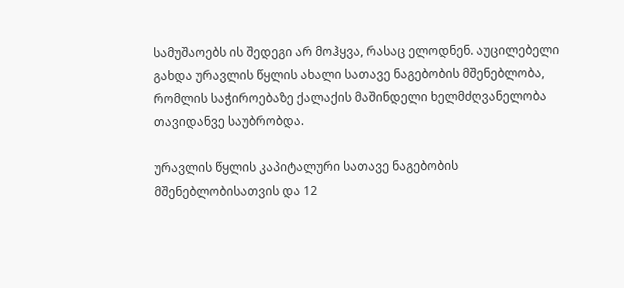სამუშაოებს ის შედეგი არ მოჰყვა, რასაც ელოდნენ. აუცილებელი გახდა ურავლის წყლის ახალი სათავე ნაგებობის მშენებლობა, რომლის საჭიროებაზე ქალაქის მაშინდელი ხელმძღვანელობა თავიდანვე საუბრობდა.

ურავლის წყლის კაპიტალური სათავე ნაგებობის მშენებლობისათვის და 12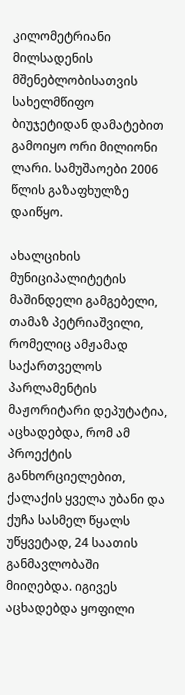კილომეტრიანი მილსადენის მშენებლობისათვის სახელმწიფო ბიუჯეტიდან დამატებით გამოიყო ორი მილიონი ლარი. სამუშაოები 2006 წლის გაზაფხულზე დაიწყო.

ახალციხის მუნიციპალიტეტის მაშინდელი გამგებელი, თამაზ პეტრიაშვილი, რომელიც ამჟამად საქართველოს პარლამენტის მაჟორიტარი დეპუტატია, აცხადებდა, რომ ამ პროექტის განხორციელებით, ქალაქის ყველა უბანი და ქუჩა სასმელ წყალს უწყვეტად, 24 საათის განმავლობაში მიიღებდა. იგივეს აცხადებდა ყოფილი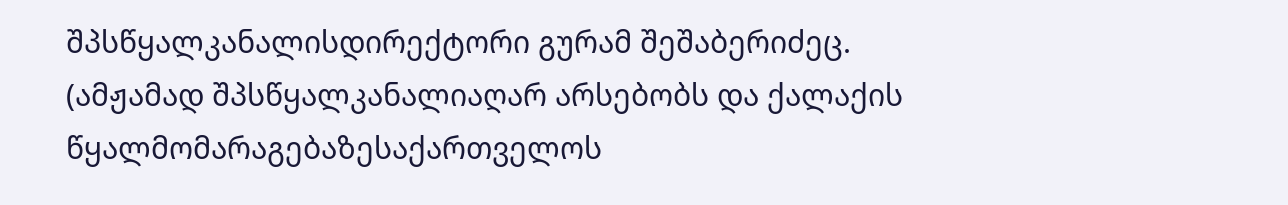შპსწყალკანალისდირექტორი გურამ შეშაბერიძეც. (ამჟამად შპსწყალკანალიაღარ არსებობს და ქალაქის წყალმომარაგებაზესაქართველოს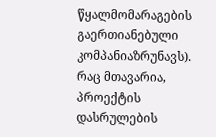წყალმომარაგების გაერთიანებული კომპანიაზრუნავს). რაც მთავარია, პროექტის დასრულების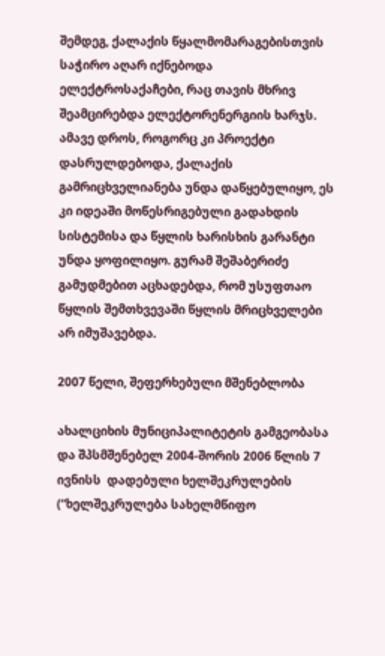შემდეგ, ქალაქის წყალმომარაგებისთვის საჭირო აღარ იქნებოდა ელექტროსაქაჩები, რაც თავის მხრივ შეამცირებდა ელექტორენერგიის ხარჯს. ამავე დროს, როგორც კი პროექტი დასრულდებოდა, ქალაქის გამრიცხველიანება უნდა დაწყებულიყო, ეს კი იდეაში მოწესრიგებული გადახდის სისტემისა და წყლის ხარისხის გარანტი უნდა ყოფილიყო. გურამ შეშაბერიძე გამუდმებით აცხადებდა, რომ უსუფთაო წყლის შემთხვევაში წყლის მრიცხველები არ იმუშავებდა.

2007 წელი, შეფერხებული მშენებლობა

ახალციხის მუნიციპალიტეტის გამგეობასა და შპსმშენებელ 2004-შორის 2006 წლის 7 ივნისს  დადებული ხელშეკრულების (“ხელშეკრულება სახელმწიფო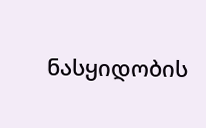ნასყიდობის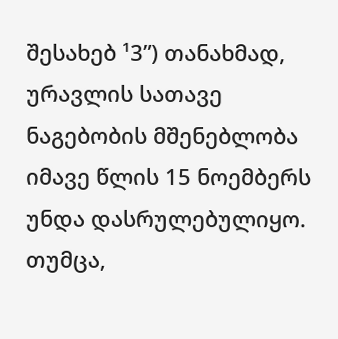შესახებ ¹3”) თანახმად, ურავლის სათავე ნაგებობის მშენებლობა იმავე წლის 15 ნოემბერს უნდა დასრულებულიყო. თუმცა,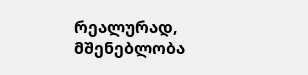რეალურად, მშენებლობა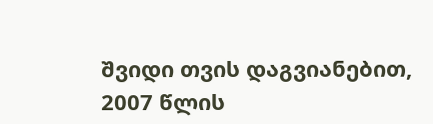შვიდი თვის დაგვიანებით, 2007 წლის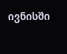ივნისში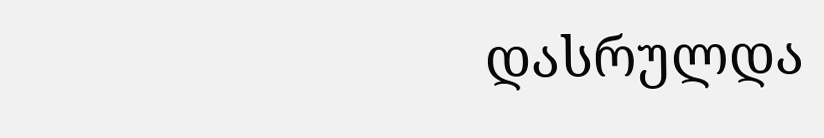დასრულდა